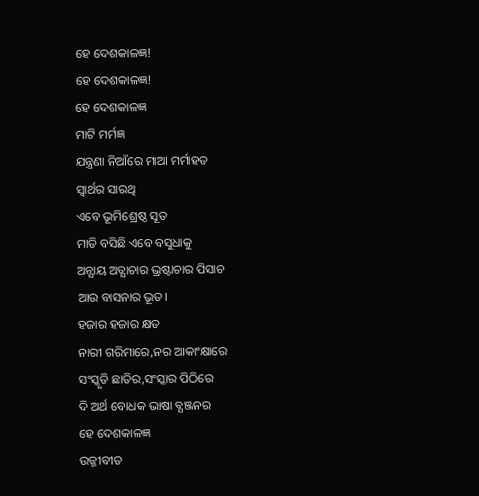ହେ ଦେଶକାଳଜ୍ଞ!
ହେ ଦେଶକାଳଜ୍ଞ!
ହେ ଦେଶକାଳଜ୍ଞ
ମାଟି ମର୍ମଜ୍ଞ
ଯନ୍ତ୍ରଣା ନିଆଁରେ ମାଆ ମର୍ମାହତ
ସ୍ବାର୍ଥର ସାରଥି
ଏବେ ଭୂମିଶ୍ରେଷ୍ଠ ସୂତ
ମାଡି ବସିଛି ଏବେ ବସୁଧାକୁ
ଅନ୍ଯାୟ ଅତ୍ଯାଚାର ଭ୍ରଷ୍ଟାଚାର ପିସାଚ
ଆଉ ବାସନାର ଭୂତ।
ହଜାର ହଜାର କ୍ଷତ
ନାରୀ ଗରିମାରେ,ନର ଆକାଂକ୍ଷାରେ
ସଂସ୍କୃତି ଛାତିର,ସଂସ୍କାର ପିଠିରେ
ଦି ଅର୍ଥ ବୋଧକ ଭାଷା ବ୍ଯଞ୍ଜନର
ହେ ଦେଶକାଳଜ୍ଞ
ଉଜ୍ଜୀବୀତ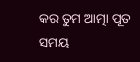କର ତୁମ ଆତ୍ମା ପୂତ
ସମୟ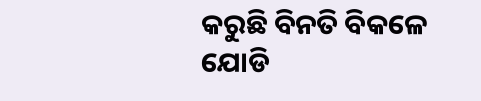କରୁଛି ବିନତି ବିକଳେ
ଯୋଡି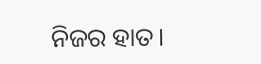ନିଜର ହାତ।